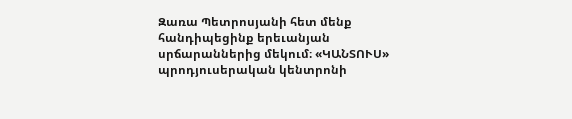Զառա Պետրոսյանի հետ մենք հանդիպեցինք երեւանյան սրճարաններից մեկում։ «ԿԱՆՏՈՒՍ» պրոդյուսերական կենտրոնի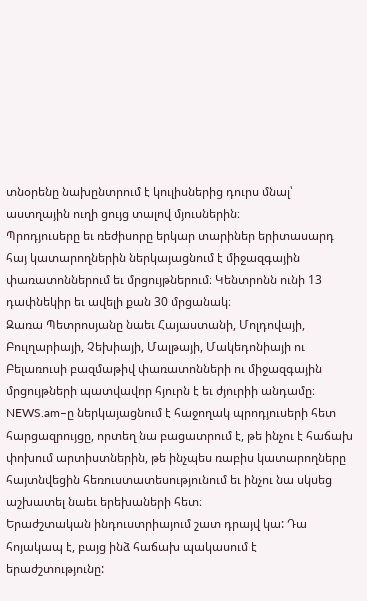տնօրենը նախընտրում է կուլիսներից դուրս մնալ՝ աստղային ուղի ցույց տալով մյուսներին։
Պրոդյուսերը եւ ռեժիսորը երկար տարիներ երիտասարդ հայ կատարողներին ներկայացնում է միջազգային փառատոններում եւ մրցույթներում։ Կենտրոնն ունի 13 դափնեկիր եւ ավելի քան 30 մրցանակ։
Զառա Պետրոսյանը նաեւ Հայաստանի, Մոլդովայի, Բուլղարիայի, Չեխիայի, Մալթայի, Մակեդոնիայի ու Բելառուսի բազմաթիվ փառատոնների ու միջազգային մրցույթների պատվավոր հյուրն է եւ ժյուրիի անդամը։
NEWS.am–ը ներկայացնում է հաջողակ պրոդյուսերի հետ հարցազրույցը, որտեղ նա բացատրում է, թե ինչու է հաճախ փոխում արտիստներին, թե ինչպես ռաբիս կատարողները հայտնվեցին հեռուստատեսությունում եւ ինչու նա սկսեց աշխատել նաեւ երեխաների հետ։
Երաժշտական ինդուստրիայում շատ դրայվ կա: Դա հոյակապ է, բայց ինձ հաճախ պակասում է երաժշտությունը: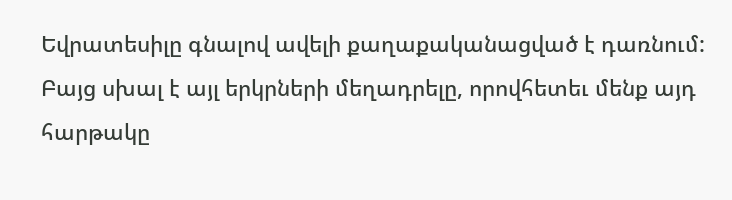Եվրատեսիլը գնալով ավելի քաղաքականացված է դառնում: Բայց սխալ է այլ երկրների մեղադրելը, որովհետեւ մենք այդ հարթակը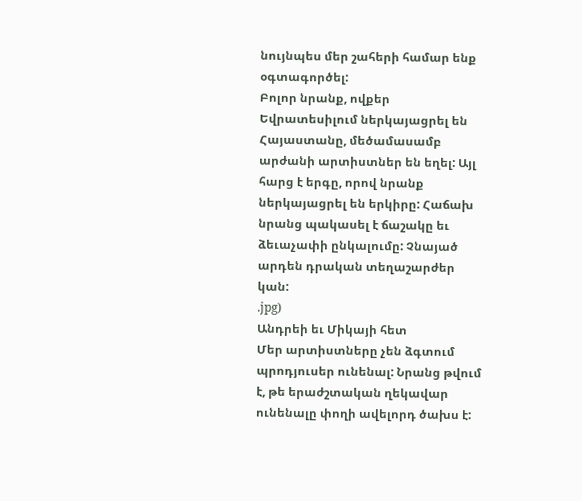նույնպես մեր շահերի համար ենք օգտագործել:
Բոլոր նրանք, ովքեր Եվրատեսիլում ներկայացրել են Հայաստանը, մեծամասամբ արժանի արտիստներ են եղել: Այլ հարց է երգը, որով նրանք ներկայացրել են երկիրը: Հաճախ նրանց պակասել է ճաշակը եւ ձեւաչափի ընկալումը: Չնայած արդեն դրական տեղաշարժեր կան:
.jpg)
Անդրեի եւ Միկայի հետ
Մեր արտիստները չեն ձգտում պրոդյուսեր ունենալ: Նրանց թվում է, թե երաժշտական ղեկավար ունենալը փողի ավելորդ ծախս է: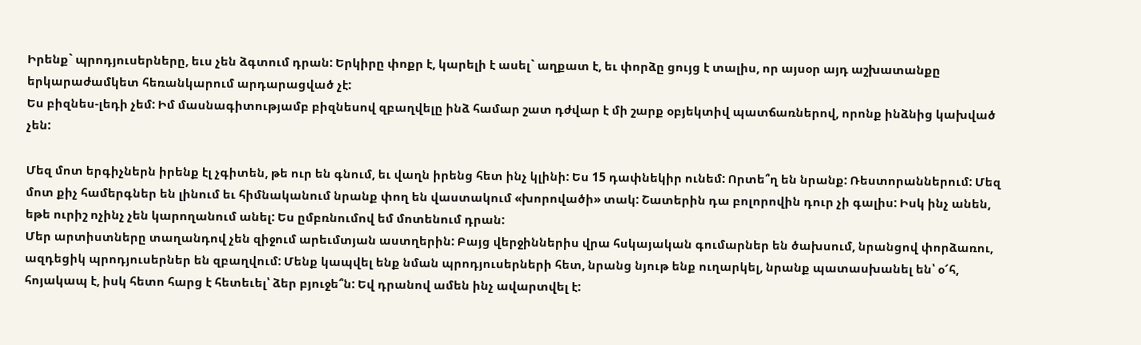Իրենք` պրոդյուսերները, եւս չեն ձգտում դրան: Երկիրը փոքր է, կարելի է ասել` աղքատ է, եւ փորձը ցույց է տալիս, որ այսօր այդ աշխատանքը երկարաժամկետ հեռանկարում արդարացված չէ:
Ես բիզնես-լեդի չեմ: Իմ մասնագիտությամբ բիզնեսով զբաղվելը ինձ համար շատ դժվար է մի շարք օբյեկտիվ պատճառներով, որոնք ինձնից կախված չեն:

Մեզ մոտ երգիչներն իրենք էլ չգիտեն, թե ուր են գնում, եւ վաղն իրենց հետ ինչ կլինի: Ես 15 դափնեկիր ունեմ: Որտե՞ղ են նրանք: Ռեստորաններում: Մեզ մոտ քիչ համերգներ են լինում եւ հիմնականում նրանք փող են վաստակում «խորովածի» տակ: Շատերին դա բոլորովին դուր չի գալիս: Իսկ ինչ անեն, եթե ուրիշ ոչինչ չեն կարողանում անել: Ես ըմբռնումով եմ մոտենում դրան:
Մեր արտիստները տաղանդով չեն զիջում արեւմտյան աստղերին: Բայց վերջիններիս վրա հսկայական գումարներ են ծախսում, նրանցով փորձառու, ազդեցիկ պրոդյուսերներ են զբաղվում: Մենք կապվել ենք նման պրոդյուսերների հետ, նրանց նյութ ենք ուղարկել, նրանք պատասխանել են՝ օ՜հ, հոյակապ է, իսկ հետո հարց է հետեւել՝ ձեր բյուջե՞ն: Եվ դրանով ամեն ինչ ավարտվել է: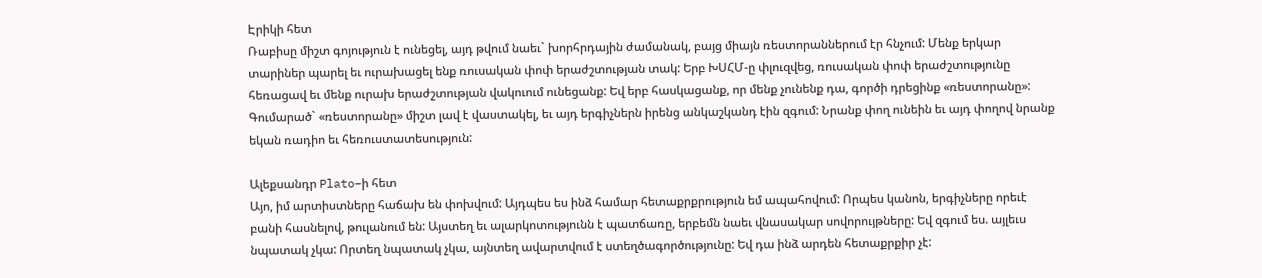Էրիկի հետ
Ռաբիսը միշտ գոյություն է ունեցել, այդ թվում նաեւ` խորհրդային ժամանակ, բայց միայն ռեստորաններում էր հնչում: Մենք երկար տարիներ պարել եւ ուրախացել ենք ռուսական փոփ երաժշտության տակ: Երբ ԽՍՀՄ-ը փլուզվեց, ռուսական փոփ երաժշտությունը հեռացավ եւ մենք ուրախ երաժշտության վակուում ունեցանք: Եվ երբ հասկացանք, որ մենք չունենք դա, գործի դրեցինք «ռեստորանը»: Գումարած` «ռեստորանը» միշտ լավ է վաստակել, եւ այդ երգիչներն իրենց անկաշկանդ էին զգում: Նրանք փող ունեին եւ այդ փողով նրանք եկան ռադիո եւ հեռուստատեսություն:

Ալեքսանդր Plato–ի հետ
Այո, իմ արտիստները հաճախ են փոխվում: Այդպես ես ինձ համար հետաքրքրություն եմ ապահովում: Որպես կանոն, երգիչները որեւէ բանի հասնելով, թուլանում են: Այստեղ եւ ալարկոտությունն է պատճառը, երբեմն նաեւ վնասակար սովորույթները: Եվ զգում ես. այլեւս նպատակ չկա: Որտեղ նպատակ չկա, այնտեղ ավարտվում է ստեղծագործությունը: Եվ դա ինձ արդեն հետաքրքիր չէ: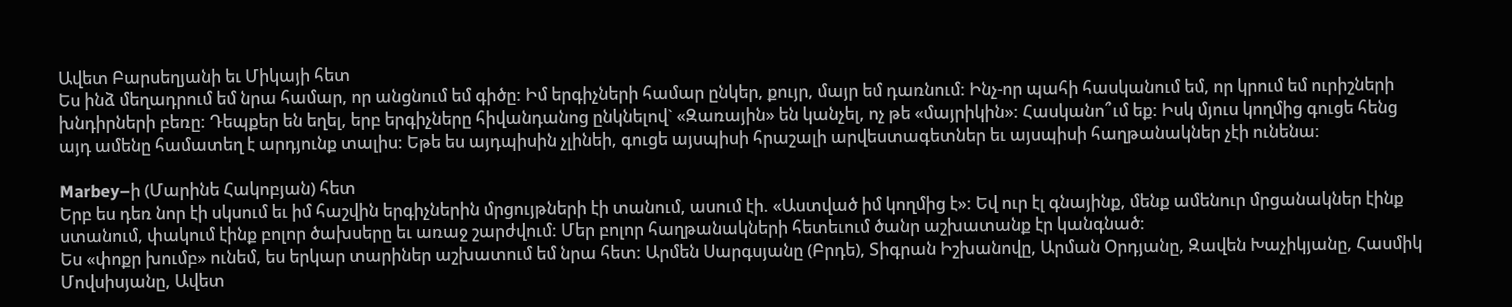Ավետ Բարսեղյանի եւ Միկայի հետ
Ես ինձ մեղադրում եմ նրա համար, որ անցնում եմ գիծը: Իմ երգիչների համար ընկեր, քույր, մայր եմ դառնում: Ինչ-որ պահի հասկանում եմ, որ կրում եմ ուրիշների խնդիրների բեռը: Դեպքեր են եղել, երբ երգիչները հիվանդանոց ընկնելով` «Զառային» են կանչել, ոչ թե «մայրիկին»: Հասկանո՞ւմ եք: Իսկ մյուս կողմից գուցե հենց այդ ամենը համատեղ է արդյունք տալիս: Եթե ես այդպիսին չլինեի, գուցե այսպիսի հրաշալի արվեստագետներ եւ այսպիսի հաղթանակներ չէի ունենա:

Marbey–ի (Մարինե Հակոբյան) հետ
Երբ ես դեռ նոր էի սկսում եւ իմ հաշվին երգիչներին մրցույթների էի տանում, ասում էի. «Աստված իմ կողմից է»: Եվ ուր էլ գնայինք, մենք ամենուր մրցանակներ էինք ստանում, փակում էինք բոլոր ծախսերը եւ առաջ շարժվում: Մեր բոլոր հաղթանակների հետեւում ծանր աշխատանք էր կանգնած:
Ես «փոքր խումբ» ունեմ, ես երկար տարիներ աշխատում եմ նրա հետ: Արմեն Սարգսյանը (Բրդե), Տիգրան Իշխանովը, Արման Օրդյանը, Զավեն Խաչիկյանը, Հասմիկ Մովսիսյանը, Ավետ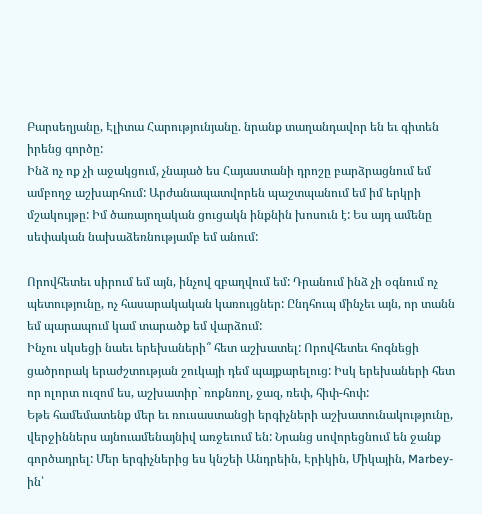Բարսեղյանը, Էլիտա Հարությունյանը. նրանք տաղանդավոր են եւ գիտեն իրենց գործը:
Ինձ ոչ ոք չի աջակցում, չնայած ես Հայաստանի դրոշը բարձրացնում եմ ամբողջ աշխարհում: Արժանապատվորեն պաշտպանում եմ իմ երկրի մշակույթը: Իմ ծառայողական ցուցակն ինքնին խոսուն է: Ես այդ ամենը սեփական նախաձեռնությամբ եմ անում:

Որովհետեւ սիրում եմ այն, ինչով զբաղվում եմ: Դրանում ինձ չի օգնում ոչ պետությունը, ոչ հասարակական կառույցներ: Ընդհուպ մինչեւ այն, որ տանն եմ պարապում կամ տարածք եմ վարձում:
Ինչու սկսեցի նաեւ երեխաների՞ հետ աշխատել: Որովհետեւ հոգնեցի ցածրորակ երաժշտության շուկայի դեմ պայքարելուց: Իսկ երեխաների հետ որ ոլորտ ուզոմ ես, աշխատիր` ռոքնռոլ, ջազ, ռեփ, հիփ-հոփ:
Եթե համեմատենք մեր եւ ռուսաստանցի երգիչների աշխատունակությունը, վերջիններս այնուամենայնիվ առջեւում են: Նրանց սովորեցնում են ջանք գործադրել: Մեր երգիչներից ես կնշեի Անդրեին, Էրիկին, Միկային, Marbey-ին՝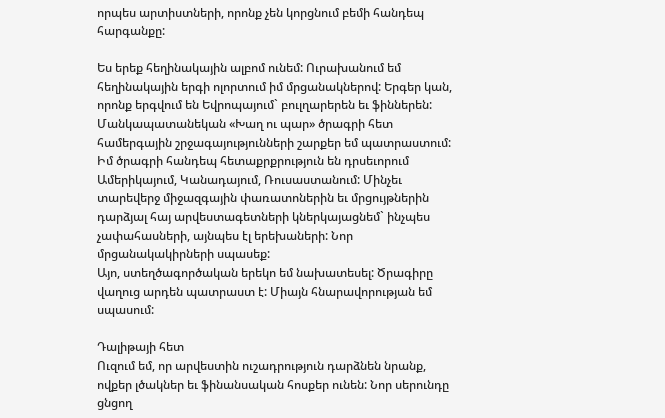որպես արտիստների, որոնք չեն կորցնում բեմի հանդեպ հարգանքը:

Ես երեք հեղինակային ալբոմ ունեմ: Ուրախանում եմ հեղինակային երգի ոլորտում իմ մրցանակներով: Երգեր կան, որոնք երգվում են Եվրոպայում` բուլղարերեն եւ ֆիններեն: Մանկապատանեկան «Խաղ ու պար» ծրագրի հետ համերգային շրջագայությունների շարքեր եմ պատրաստում: Իմ ծրագրի հանդեպ հետաքրքրություն են դրսեւորում Ամերիկայում, Կանադայում, Ռուսաստանում: Մինչեւ տարեվերջ միջազգային փառատոներին եւ մրցույթներին դարձյալ հայ արվեստագետների կներկայացնեմ` ինչպես չափահասների, այնպես էլ երեխաների: Նոր մրցանակակիրների սպասեք:
Այո, ստեղծագործական երեկո եմ նախատեսել: Ծրագիրը վաղուց արդեն պատրաստ է: Միայն հնարավորության եմ սպասում:

Դալիթայի հետ
Ուզում եմ, որ արվեստին ուշադրություն դարձնեն նրանք, ովքեր լծակներ եւ ֆինանսական հոսքեր ունեն: Նոր սերունդը ցնցող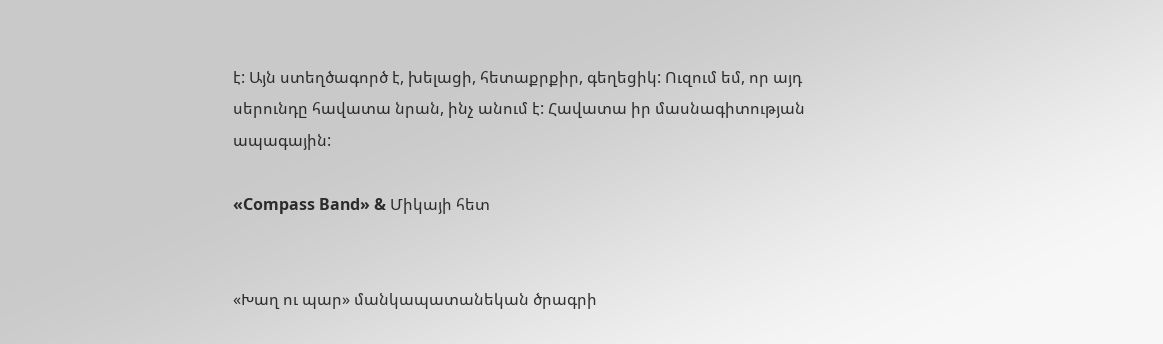է: Այն ստեղծագործ է, խելացի, հետաքրքիր, գեղեցիկ: Ուզում եմ, որ այդ սերունդը հավատա նրան, ինչ անում է: Հավատա իր մասնագիտության ապագային:

«Compass Band» & Միկայի հետ


«Խաղ ու պար» մանկապատանեկան ծրագրի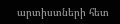արտիստների հետ